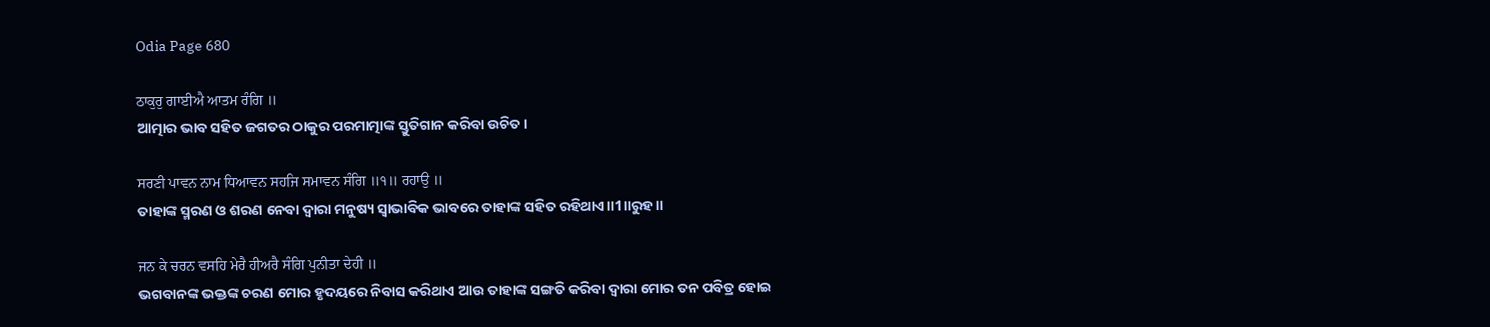Odia Page 680

ਠਾਕੁਰੁ ਗਾਈਐ ਆਤਮ ਰੰਗਿ ॥
ଆତ୍ମାର ଭାବ ସହିତ ଜଗତର ଠାକୁର ପରମାତ୍ମାଙ୍କ ସ୍ତୁତିଗାନ କରିବା ଉଚିତ।

ਸਰਣੀ ਪਾਵਨ ਨਾਮ ਧਿਆਵਨ ਸਹਜਿ ਸਮਾਵਨ ਸੰਗਿ ॥੧॥ ਰਹਾਉ ॥
ତାହାଙ୍କ ସ୍ମରଣ ଓ ଶରଣ ନେବା ଦ୍ଵାରା ମନୁଷ୍ୟ ସ୍ଵାଭାବିକ ଭାବରେ ତାହାଙ୍କ ସହିତ ରହିଥାଏ॥1॥ରୁହ॥

ਜਨ ਕੇ ਚਰਨ ਵਸਹਿ ਮੇਰੈ ਹੀਅਰੈ ਸੰਗਿ ਪੁਨੀਤਾ ਦੇਹੀ ॥
ଭଗବାନଙ୍କ ଭକ୍ତଙ୍କ ଚରଣ ମୋର ହୃଦୟରେ ନିବାସ କରିଥାଏ ଆଉ ତାହାଙ୍କ ସଙ୍ଗତି କରିବା ଦ୍ଵାରା ମୋର ତନ ପବିତ୍ର ହୋଇ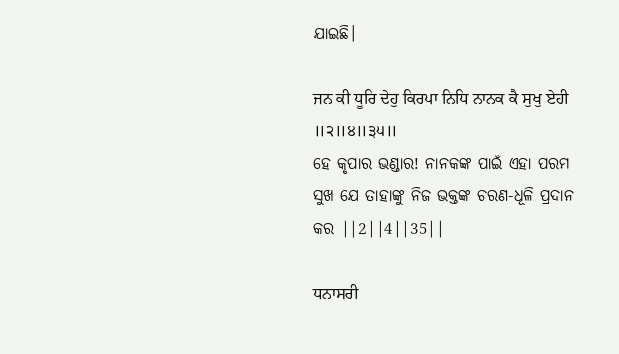ଯାଇଛି।

ਜਨ ਕੀ ਧੂਰਿ ਦੇਹੁ ਕਿਰਪਾ ਨਿਧਿ ਨਾਨਕ ਕੈ ਸੁਖੁ ਏਹੀ ॥੨॥੪॥੩੫॥
ହେ କୃପାର ଭଣ୍ଡାର! ନାନକଙ୍କ ପାଇଁ ଏହା ପରମ ସୁଖ ଯେ ତାହାଙ୍କୁ ନିଜ ଭକ୍ତଙ୍କ ଚରଣ-ଧୂଳି ପ୍ରଦାନ କର ||2||4||35||

ਧਨਾਸਰੀ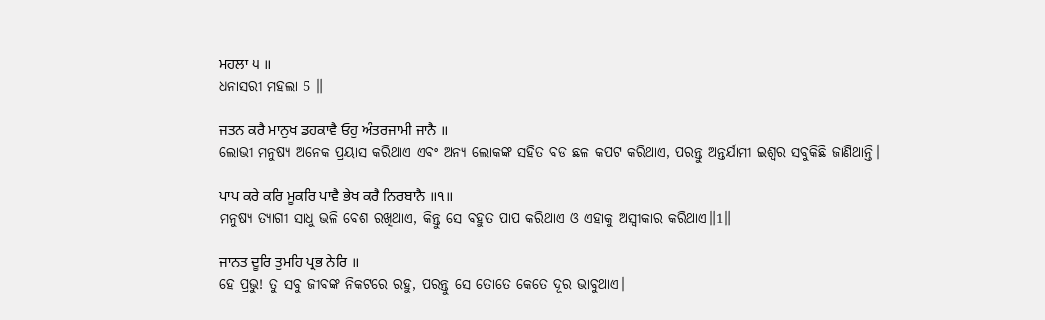ਮਹਲਾ ੫ ॥
ଧନାସରୀ ମହଲା 5 ॥

ਜਤਨ ਕਰੈ ਮਾਨੁਖ ਡਹਕਾਵੈ ਓਹੁ ਅੰਤਰਜਾਮੀ ਜਾਨੈ ॥
ଲୋଭୀ ମନୁଷ୍ୟ ଅନେକ ପ୍ରୟାସ କରିଥାଏ ଏବଂ ଅନ୍ୟ ଲୋକଙ୍କ ସହିତ ବଡ ଛଳ କପଟ କରିଥାଏ, ପରନ୍ତୁ ଅନ୍ତର୍ଯାମୀ ଇଶ୍ଵର ସବୁକିଛି ଜାଣିଥାନ୍ତି।

ਪਾਪ ਕਰੇ ਕਰਿ ਮੂਕਰਿ ਪਾਵੈ ਭੇਖ ਕਰੈ ਨਿਰਬਾਨੈ ॥੧॥
ମନୁଷ୍ୟ ତ୍ୟାଗୀ ସାଧୁ ଭଳି ବେଶ ରଖିଥାଏ, କିନ୍ତୁ ସେ ବହୁତ ପାପ କରିଥାଏ ଓ ଏହାକୁ ଅସ୍ଵୀକାର କରିଥାଏ॥1॥

ਜਾਨਤ ਦੂਰਿ ਤੁਮਹਿ ਪ੍ਰਭ ਨੇਰਿ ॥
ହେ ପ୍ରଭୁ! ତୁ ସବୁ ଜୀବଙ୍କ ନିକଟରେ ରହୁ, ପରନ୍ତୁ ସେ ତୋତେ କେତେ ଦୂର ଭାବୁଥାଏ।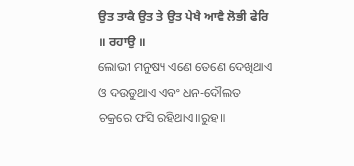ਉਤ ਤਾਕੈ ਉਤ ਤੇ ਉਤ ਪੇਖੈ ਆਵੈ ਲੋਭੀ ਫੇਰਿ ॥ ਰਹਾਉ ॥
ଲୋଭୀ ମନୁଷ୍ୟ ଏଣେ ତେଣେ ଦେଖିଥାଏ ଓ ଦଉଡୁଥାଏ ଏବଂ ଧନ-ଦୌଲତ ଚକ୍ରରେ ଫସି ରହିଥାଏ॥ରୁହ॥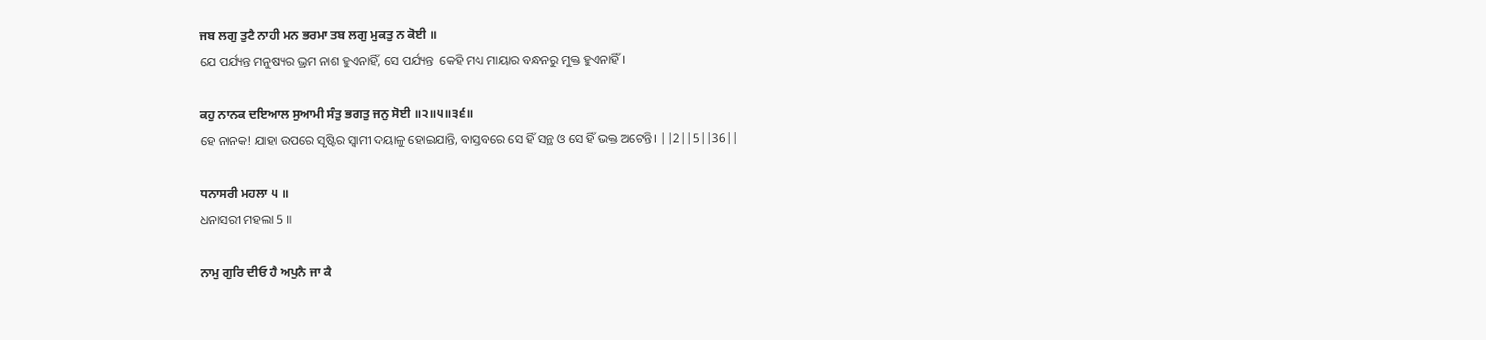ਜਬ ਲਗੁ ਤੁਟੈ ਨਾਹੀ ਮਨ ਭਰਮਾ ਤਬ ਲਗੁ ਮੁਕਤੁ ਨ ਕੋਈ ॥
ଯେ ପର୍ଯ୍ୟନ୍ତ ମନୁଷ୍ୟର ଭ୍ରମ ନାଶ ହୁଏନାହିଁ, ସେ ପର୍ଯ୍ୟନ୍ତ  କେହି ମଧ୍ୟ ମାୟାର ବନ୍ଧନରୁ ମୁକ୍ତ ହୁଏନାହିଁ।

ਕਹੁ ਨਾਨਕ ਦਇਆਲ ਸੁਆਮੀ ਸੰਤੁ ਭਗਤੁ ਜਨੁ ਸੋਈ ॥੨॥੫॥੩੬॥
ହେ ନାନକ! ଯାହା ଉପରେ ସୃଷ୍ଟିର ସ୍ଵାମୀ ଦୟାଳୁ ହୋଇଯାନ୍ତି, ବାସ୍ତବରେ ସେ ହିଁ ସନ୍ଥ ଓ ସେ ହିଁ ଭକ୍ତ ଅଟେନ୍ତି। ||2||5||36||

ਧਨਾਸਰੀ ਮਹਲਾ ੫ ॥
ଧନାସରୀ ମହଲା 5 ॥

ਨਾਮੁ ਗੁਰਿ ਦੀਓ ਹੈ ਅਪੁਨੈ ਜਾ ਕੈ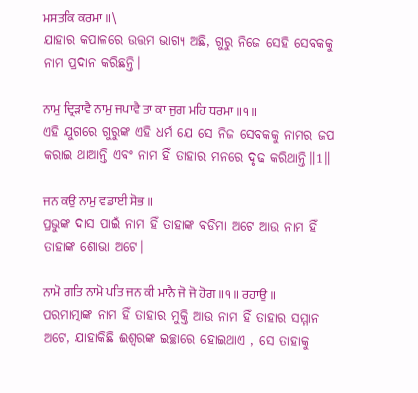ਮਸਤਕਿ ਕਰਮਾ ॥\
ଯାହାର କପାଳରେ ଉତ୍ତମ ଭାଗ୍ୟ ଅଛି, ଗୁରୁ ନିଜେ ସେହି ସେବକକୁ ନାମ ପ୍ରଦାନ କରିଛନ୍ତି।

ਨਾਮੁ ਦ੍ਰਿੜਾਵੈ ਨਾਮੁ ਜਪਾਵੈ ਤਾ ਕਾ ਜੁਗ ਮਹਿ ਧਰਮਾ ॥੧॥
ଏହି ଯୁଗରେ ଗୁରୁଙ୍କ ଏହି ଧର୍ମ ଯେ ସେ ନିଜ ସେବକକୁ ନାମର ଜପ କରାଇ ଥାଆନ୍ତି ଏବଂ ନାମ ହିଁ ତାହାର ମନରେ ଦୃଢ କରିଥାନ୍ତି॥1॥

ਜਨ ਕਉ ਨਾਮੁ ਵਡਾਈ ਸੋਭ ॥
ପ୍ରଭୁଙ୍କ ଦାସ ପାଇଁ ନାମ ହିଁ ତାହାଙ୍କ ବଡିମା ଅଟେ ଆଉ ନାମ ହିଁ ତାହାଙ୍କ ଶୋଭା ଅଟେ।

ਨਾਮੋ ਗਤਿ ਨਾਮੋ ਪਤਿ ਜਨ ਕੀ ਮਾਨੈ ਜੋ ਜੋ ਹੋਗ ॥੧॥ ਰਹਾਉ ॥
ପରମାତ୍ମାଙ୍କ ନାମ ହିଁ ତାହାର ମୁକ୍ତି ଆଉ ନାମ ହିଁ ତାହାର ସମ୍ମାନ ଅଟେ, ଯାହାକିଛି ଈଶ୍ବରଙ୍କ ଇଚ୍ଛାରେ ହୋଇଥାଏ , ସେ ତାହାକୁ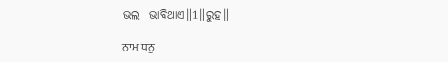ଭଲ  ଭାବିଥାଏ॥1॥ରୁହ॥

ਨਾਮ ਧਨੁ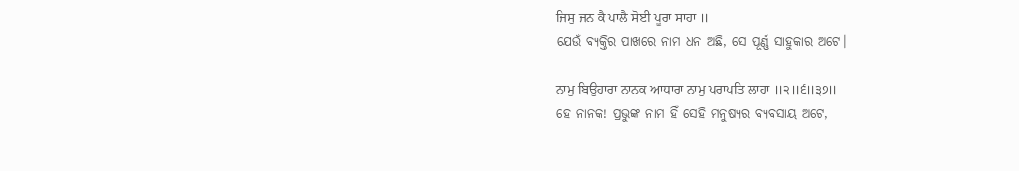ਜਿਸੁ ਜਨ ਕੈ ਪਾਲੈ ਸੋਈ ਪੂਰਾ ਸਾਹਾ ॥
ଯେଉଁ ବ୍ୟକ୍ତିର ପାଖରେ ନାମ ଧନ ଅଛି, ସେ ପୂର୍ଣ୍ଣ ସାହୁକାର ଅଟେ।

ਨਾਮੁ ਬਿਉਹਾਰਾ ਨਾਨਕ ਆਧਾਰਾ ਨਾਮੁ ਪਰਾਪਤਿ ਲਾਹਾ ॥੨॥੬॥੩੭॥
ହେ ନାନକ! ପ୍ରଭୁଙ୍କ ନାମ ହିଁ ସେହି ମନୁଷ୍ୟର ବ୍ୟବସାୟ ଅଟେ,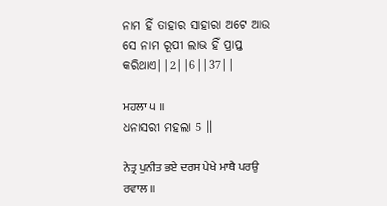ନାମ ହିଁ ତାହାର ସାହାରା ଅଟେ ଆଉ ସେ ନାମ ରୂପୀ ଲାଭ ହିଁ ପ୍ରାପ୍ତ କରିଥାଏ||2||6||37||

ਮਹਲਾ ੫ ॥
ଧନାସରୀ ମହଲା 5 ॥

ਨੇਤ੍ਰ ਪੁਨੀਤ ਭਏ ਦਰਸ ਪੇਖੇ ਮਾਥੈ ਪਰਉ ਰਵਾਲ ॥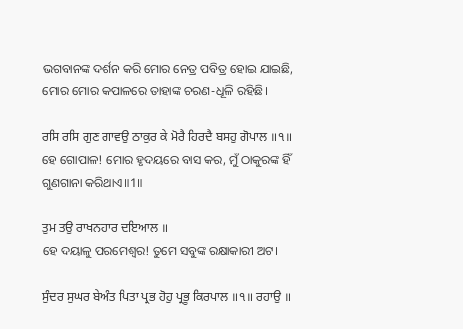ଭଗବାନଙ୍କ ଦର୍ଶନ କରି ମୋର ନେତ୍ର ପବିତ୍ର ହୋଇ ଯାଇଛି, ମୋର ମୋର କପାଳରେ ତାହାଙ୍କ ଚରଣ-ଧୂଳି ରହିଛି।

ਰਸਿ ਰਸਿ ਗੁਣ ਗਾਵਉ ਠਾਕੁਰ ਕੇ ਮੋਰੈ ਹਿਰਦੈ ਬਸਹੁ ਗੋਪਾਲ ॥੧॥
ହେ ଗୋପାଳ! ମୋର ହୃଦୟରେ ବାସ କର, ମୁଁ ଠାକୁରଙ୍କ ହିଁ ଗୁଣଗାନା କରିଥାଏ॥1॥

ਤੁਮ ਤਉ ਰਾਖਨਹਾਰ ਦਇਆਲ ॥
ହେ ଦୟାଳୁ ପରମେଶ୍ଵର! ତୁମେ ସବୁଙ୍କ ରକ୍ଷାକାରୀ ଅଟ।

ਸੁੰਦਰ ਸੁਘਰ ਬੇਅੰਤ ਪਿਤਾ ਪ੍ਰਭ ਹੋਹੁ ਪ੍ਰਭੂ ਕਿਰਪਾਲ ॥੧॥ ਰਹਾਉ ॥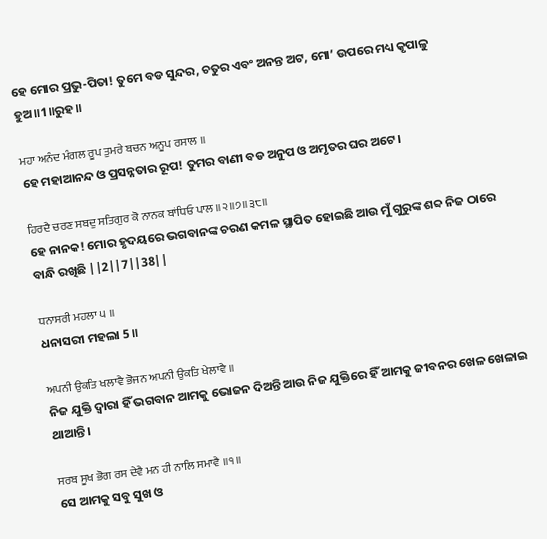ହେ ମୋର ପ୍ରଭୁ-ପିତା! ତୁମେ ବଡ ସୁନ୍ଦର, ଚତୁର ଏବଂ ଅନନ୍ତ ଅଟ, ମୋ’ ଉପରେ ମଧ୍ୟ କୃପାଳୁ ହୁଅ॥1॥ରୁହ॥

ਮਹਾ ਅਨੰਦ ਮੰਗਲ ਰੂਪ ਤੁਮਰੇ ਬਚਨ ਅਨੂਪ ਰਸਾਲ ॥
ହେ ମହାଆନନ୍ଦ ଓ ପ୍ରସନ୍ନତାର ରୂପ! ତୁମର ବାଣୀ ବଡ ଅନୁପ ଓ ଅମୃତର ଘର ଅଟେ।

ਹਿਰਦੈ ਚਰਣ ਸਬਦੁ ਸਤਿਗੁਰ ਕੋ ਨਾਨਕ ਬਾਂਧਿਓ ਪਾਲ ॥੨॥੭॥੩੮॥
ହେ ନାନକ! ମୋର ହୃଦୟରେ ଭଗବାନଙ୍କ ଚରଣ କମଳ ସ୍ଥାପିତ ହୋଇଛି ଆଉ ମୁଁ ଗୁରୁଙ୍କ ଶବ୍ଦ ନିଜ ଠାରେ ବାନ୍ଧି ରଖିଛି ||2||7||38||

ਧਨਾਸਰੀ ਮਹਲਾ ੫ ॥
ଧନାସରୀ ମହଲା 5 ॥

ਅਪਨੀ ਉਕਤਿ ਖਲਾਵੈ ਭੋਜਨ ਅਪਨੀ ਉਕਤਿ ਖੇਲਾਵੈ ॥
ନିଜ ଯୁକ୍ତି ଦ୍ଵାରା ହିଁ ଭଗବାନ ଆମକୁ ଭୋଜନ ଦିଅନ୍ତି ଆଉ ନିଜ ଯୁକ୍ତିରେ ହିଁ ଆମକୁ ଜୀବନର ଖେଳ ଖେଳାଇ ଥାଆନ୍ତି।

ਸਰਬ ਸੂਖ ਭੋਗ ਰਸ ਦੇਵੈ ਮਨ ਹੀ ਨਾਲਿ ਸਮਾਵੈ ॥੧॥
ସେ ଆମକୁ ସବୁ ସୁଖ ଓ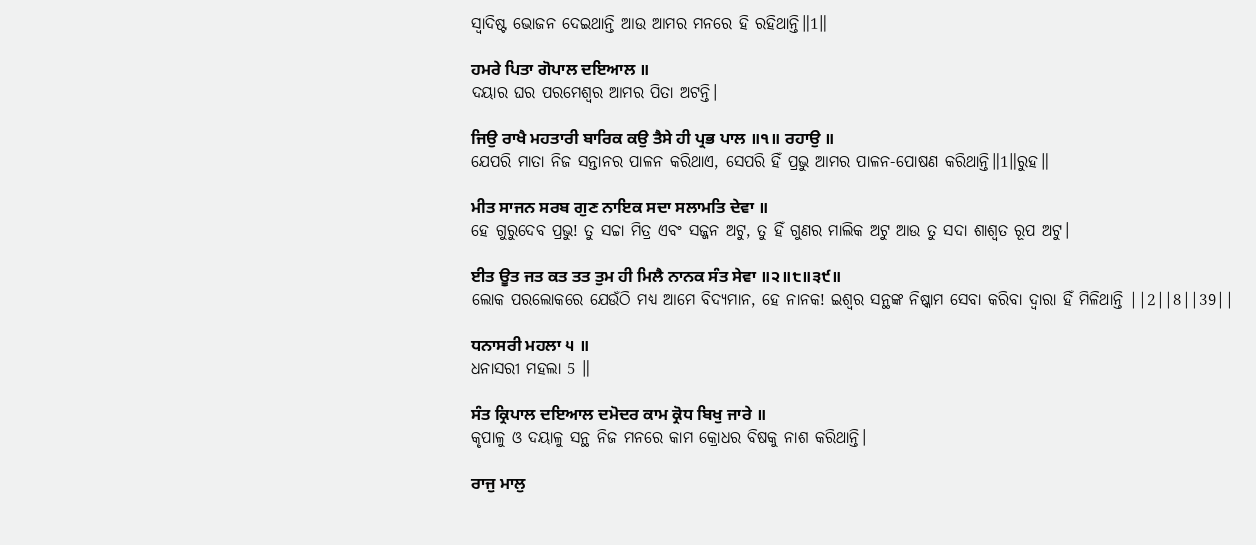ସ୍ଵାଦିଷ୍ଟ ଭୋଜନ ଦେଇଥାନ୍ତି ଆଉ ଆମର ମନରେ ହି ରହିଥାନ୍ତି॥1॥

ਹਮਰੇ ਪਿਤਾ ਗੋਪਾਲ ਦਇਆਲ ॥
ଦୟାର ଘର ପରମେଶ୍ଵର ଆମର ପିତା ଅଟନ୍ତି।

ਜਿਉ ਰਾਖੈ ਮਹਤਾਰੀ ਬਾਰਿਕ ਕਉ ਤੈਸੇ ਹੀ ਪ੍ਰਭ ਪਾਲ ॥੧॥ ਰਹਾਉ ॥
ଯେପରି ମାତା ନିଜ ସନ୍ତାନର ପାଳନ କରିଥାଏ, ସେପରି ହିଁ ପ୍ରଭୁ ଆମର ପାଳନ-ପୋଷଣ କରିଥାନ୍ତି॥1॥ରୁହ॥

ਮੀਤ ਸਾਜਨ ਸਰਬ ਗੁਣ ਨਾਇਕ ਸਦਾ ਸਲਾਮਤਿ ਦੇਵਾ ॥
ହେ ଗୁରୁଦେବ ପ୍ରଭୁ! ତୁ ସଚ୍ଚା ମିତ୍ର ଏବଂ ସଜ୍ଜନ ଅଟୁ, ତୁ ହିଁ ଗୁଣର ମାଲିକ ଅଟୁ ଆଉ ତୁ ସଦା ଶାଶ୍ଵତ ରୂପ ଅଟୁ।

ਈਤ ਊਤ ਜਤ ਕਤ ਤਤ ਤੁਮ ਹੀ ਮਿਲੈ ਨਾਨਕ ਸੰਤ ਸੇਵਾ ॥੨॥੮॥੩੯॥
ଲୋକ ପରଲୋକରେ ଯେଉଁଠି ମଧ୍ୟ ଆମେ ବିଦ୍ୟମାନ, ହେ ନାନକ! ଇଶ୍ଵର ସନ୍ଥଙ୍କ ନିଷ୍କାମ ସେବା କରିବା ଦ୍ଵାରା ହିଁ ମିଳିଥାନ୍ତି ||2||8||39||

ਧਨਾਸਰੀ ਮਹਲਾ ੫ ॥
ଧନାସରୀ ମହଲା 5 ॥

ਸੰਤ ਕ੍ਰਿਪਾਲ ਦਇਆਲ ਦਮੋਦਰ ਕਾਮ ਕ੍ਰੋਧ ਬਿਖੁ ਜਾਰੇ ॥
କୃପାଳୁ ଓ ଦୟାଳୁ ସନ୍ଥ ନିଜ ମନରେ କାମ କ୍ରୋଧର ବିଷକୁ ନାଶ କରିଥାନ୍ତି।

ਰਾਜੁ ਮਾਲੁ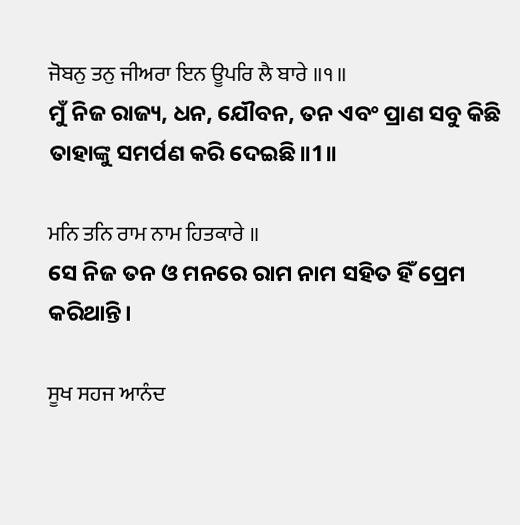ਜੋਬਨੁ ਤਨੁ ਜੀਅਰਾ ਇਨ ਊਪਰਿ ਲੈ ਬਾਰੇ ॥੧॥
ମୁଁ ନିଜ ରାଜ୍ୟ, ଧନ, ଯୌବନ, ତନ ଏବଂ ପ୍ରାଣ ସବୁ କିଛି ତାହାଙ୍କୁ ସମର୍ପଣ କରି ଦେଇଛି॥1॥

ਮਨਿ ਤਨਿ ਰਾਮ ਨਾਮ ਹਿਤਕਾਰੇ ॥
ସେ ନିଜ ତନ ଓ ମନରେ ରାମ ନାମ ସହିତ ହିଁ ପ୍ରେମ କରିଥାନ୍ତି।

ਸੂਖ ਸਹਜ ਆਨੰਦ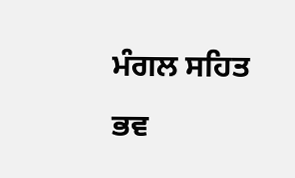ਮੰਗਲ ਸਹਿਤ ਭਵ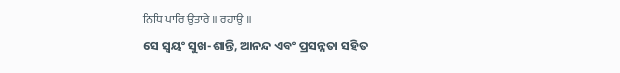ਨਿਧਿ ਪਾਰਿ ਉਤਾਰੇ ॥ ਰਹਾਉ ॥
ସେ ସ୍ଵୟଂ ସୁଖ-ଶାନ୍ତି, ଆନନ୍ଦ ଏବଂ ପ୍ରସନ୍ନତା ସହିତ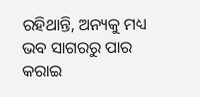ରହିଥାନ୍ତି, ଅନ୍ୟକୁ ମଧ୍ୟ ଭବ ସାଗରରୁ ପାର କରାଇ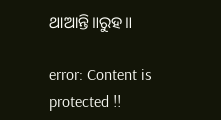ଥାଆନ୍ତି॥ରୁହ॥

error: Content is protected !!